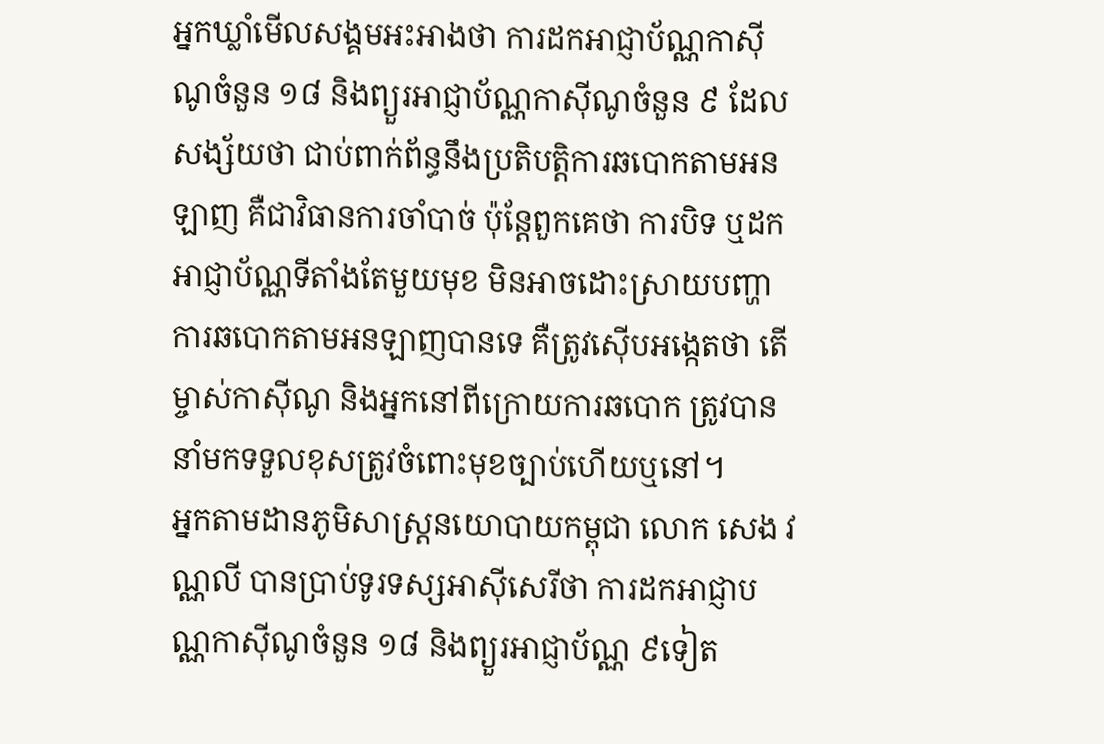អ្នកឃ្លាំមើលសង្គមអះអាងថា ការដកអាជ្ញាប័ណ្ណកាស៊ីណូចំនួន ១៨ និងព្យួរអាជ្ញាប័ណ្ណកាស៊ីណូចំនួន ៩ ដែលសង្ស័យថា ជាប់ពាក់ព័ន្ធនឹងប្រតិបត្តិការឆបោកតាមអនឡាញ គឺជាវិធានការចាំបាច់ ប៉ុន្តែពួកគេថា ការបិទ ឬដកអាជ្ញាប័ណ្ណទីតាំងតែមួយមុខ មិនអាចដោះស្រាយបញ្ហាការឆបោកតាមអនឡាញបានទេ គឺត្រូវស៊ើបអង្កេតថា តើម្ចាស់កាស៊ីណូ និងអ្នកនៅពីក្រោយការឆបោក ត្រូវបាននាំមកទទួលខុសត្រូវចំពោះមុខច្បាប់ហើយឬនៅ។
អ្នកតាមដានភូមិសាស្ត្រនយោបាយកម្ពុជា លោក សេង វណ្ណលី បានប្រាប់ទូរទស្សអាស៊ីសេរីថា ការដកអាជ្ញាបណ្ណកាស៊ីណូចំនួន ១៨ និងព្យួរអាជ្ញាប័ណ្ណ ៩ទៀត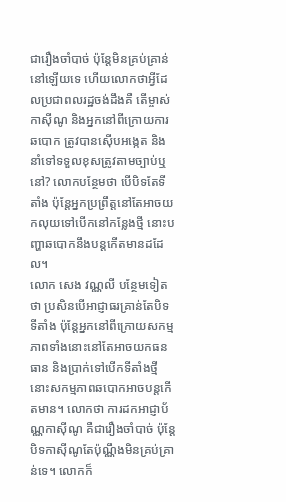ជារឿងចាំបាច់ ប៉ុន្តែមិនគ្រប់គ្រាន់នៅឡើយទេ ហើយលោកថាអ្វីដែលប្រជាពលរដ្ឋចង់ដឹងគឺ តើម្ចាស់កាស៊ីណូ និងអ្នកនៅពីក្រោយការឆបោក ត្រូវបានស៊ើបអង្កេត និងនាំទៅទទួលខុសត្រូវតាមច្បាប់ឬនៅ? លោកបន្ថែមថា បើបិទតែទីតាំង ប៉ុន្តែអ្នកប្រព្រឹត្តនៅតែអាចយកលុយទៅបើកនៅកន្លែងថ្មី នោះបញ្ហាឆបោកនឹងបន្តកើតមានដដែល។
លោក សេង វណ្ណលី បន្ថែមទៀតថា ប្រសិនបើអាជ្ញាធរគ្រាន់តែបិទទីតាំង ប៉ុន្តែអ្នកនៅពីក្រោយសកម្មភាពទាំងនោះនៅតែអាចយកធនធាន និងប្រាក់ទៅបើកទីតាំងថ្មី នោះសកម្មភាពឆបោកអាចបន្តកើតមាន។ លោកថា ការដកអាជ្ញាប័ណ្ណកាស៊ីណូ គឺជារឿងចាំបាច់ ប៉ុន្តែបិទកាស៊ីណូតែប៉ុណ្ណឹងមិនគ្រប់គ្រាន់ទេ។ លោកក៏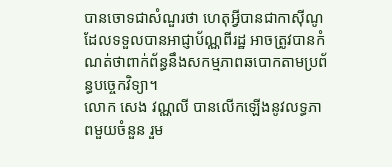បានចោទជាសំណួរថា ហេតុអ្វីបានជាកាស៊ីណូដែលទទួលបានអាជ្ញាប័ណ្ណពីរដ្ឋ អាចត្រូវបានកំណត់ថាពាក់ព័ន្ធនឹងសកម្មភាពឆបោកតាមប្រព័ន្ធបច្ចេកវិទ្យា។
លោក សេង វណ្ណលី បានលើកឡើងនូវលទ្ធភាពមួយចំនួន រួម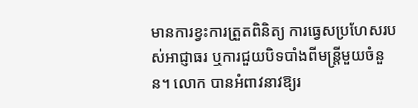មានការខ្វះការត្រួតពិនិត្យ ការធ្វេសប្រហែសរបស់អាជ្ញាធរ ឬការជួយបិទបាំងពីមន្ត្រីមួយចំនួន។ លោក បានអំពាវនាវឱ្យរ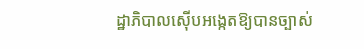ដ្ឋាភិបាលស៊ើបអង្កេតឱ្យបានច្បាស់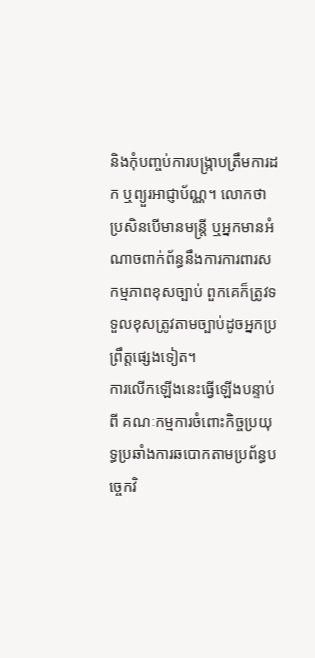និងកុំបញ្ចប់ការបង្ក្រាបត្រឹមការដក ឬព្យួរអាជ្ញាប័ណ្ណ។ លោកថា ប្រសិនបើមានមន្ត្រី ឬអ្នកមានអំណាចពាក់ព័ន្ធនឹងការការពារសកម្មភាពខុសច្បាប់ ពួកគេក៏ត្រូវទទួលខុសត្រូវតាមច្បាប់ដូចអ្នកប្រព្រឹត្តផ្សេងទៀត។
ការលើកឡើងនេះធ្វើឡើងបន្ទាប់ពី គណៈកម្មការចំពោះកិច្ចប្រយុទ្ធប្រឆាំងការឆបោកតាមប្រព័ន្ធបច្ចេកវិ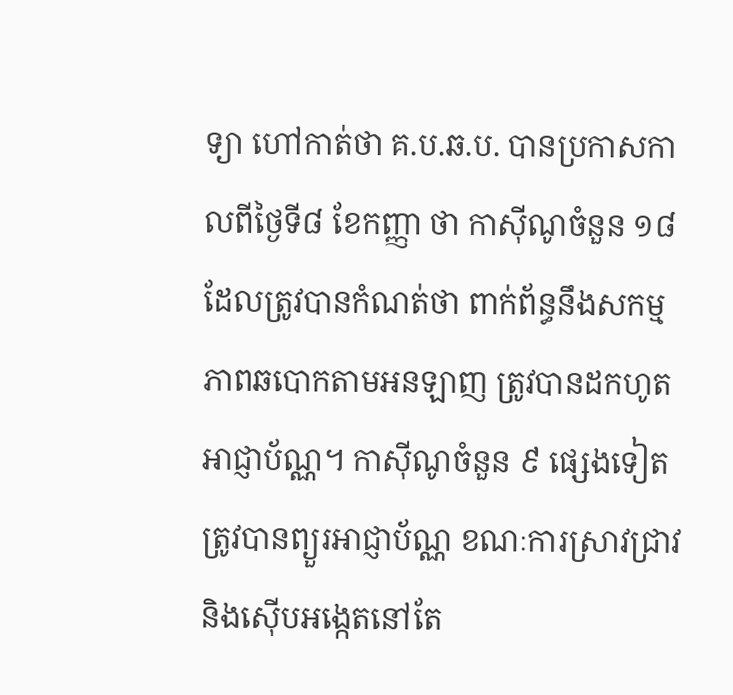ទ្យា ហៅកាត់ថា គ.ប.ឆ.ប. បានប្រកាសកាលពីថ្ងៃទី៨ ខែកញ្ញា ថា កាស៊ីណូចំនួន ១៨ ដែលត្រូវបានកំណត់ថា ពាក់ព័ន្ធនឹងសកម្មភាពឆបោកតាមអនឡាញ ត្រូវបានដកហូតអាជ្ញាប័ណ្ណ។ កាស៊ីណូចំនួន ៩ ផ្សេងទៀតត្រូវបានព្យួរអាជ្ញាប័ណ្ណ ខណៈការស្រាវជ្រាវ និងស៊ើបអង្កេតនៅតែ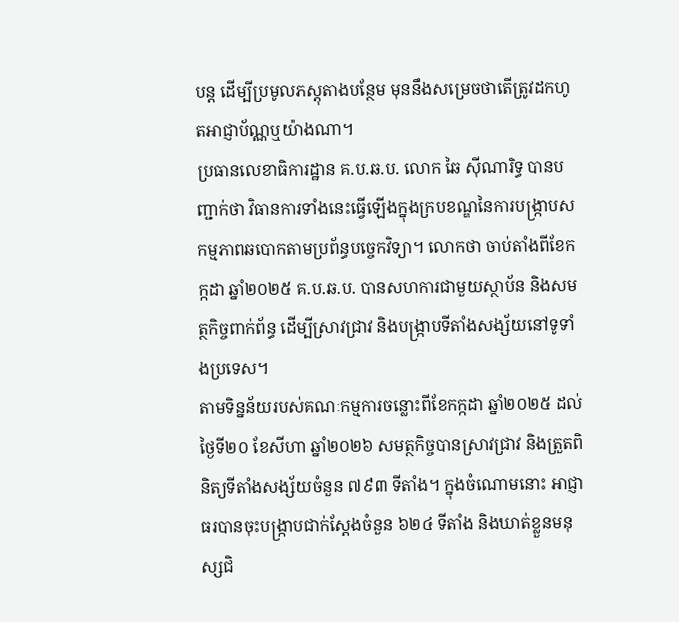បន្ត ដើម្បីប្រមូលភស្តុតាងបន្ថែម មុននឹងសម្រេចថាតើត្រូវដកហូតអាជ្ញាប័ណ្ណឬយ៉ាងណា។
ប្រធានលេខាធិការដ្ឋាន គ.ប.ឆ.ប. លោក ឆៃ ស៊ីណារិទ្ធ បានបញ្ជាក់ថា វិធានការទាំងនេះធ្វើឡើងក្នុងក្របខណ្ឌនៃការបង្ក្រាបសកម្មភាពឆបោកតាមប្រព័ន្ធបច្ចេកវិទ្យា។ លោកថា ចាប់តាំងពីខែកក្កដា ឆ្នាំ២០២៥ គ.ប.ឆ.ប. បានសហការជាមួយស្ថាប័ន និងសមត្ថកិច្ចពាក់ព័ន្ធ ដើម្បីស្រាវជ្រាវ និងបង្ក្រាបទីតាំងសង្ស័យនៅទូទាំងប្រទេស។
តាមទិន្នន័យរបស់គណៈកម្មការចន្លោះពីខែកក្កដា ឆ្នាំ២០២៥ ដល់ថ្ងៃទី២០ ខែសីហា ឆ្នាំ២០២៦ សមត្ថកិច្ចបានស្រាវជ្រាវ និងត្រួតពិនិត្យទីតាំងសង្ស័យចំនួន ៧៩៣ ទីតាំង។ ក្នុងចំណោមនោះ អាជ្ញាធរបានចុះបង្ក្រាបជាក់ស្តែងចំនួន ៦២៤ ទីតាំង និងឃាត់ខ្លួនមនុស្សជិ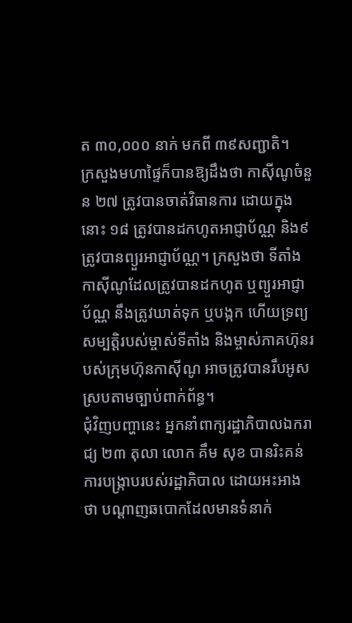ត ៣០,០០០ នាក់ មកពី ៣៩សញ្ជាតិ។
ក្រសួងមហាផ្ទៃក៏បានឱ្យដឹងថា កាស៊ីណូចំនួន ២៧ ត្រូវបានចាត់វិធានការ ដោយក្នុងនោះ ១៨ ត្រូវបានដកហូតអាជ្ញាប័ណ្ណ និង៩ ត្រូវបានព្យួរអាជ្ញាប័ណ្ណ។ ក្រសួងថា ទីតាំងកាស៊ីណូដែលត្រូវបានដកហូត ឬព្យួរអាជ្ញាប័ណ្ណ នឹងត្រូវឃាត់ទុក ឬបង្កក ហើយទ្រព្យសម្បត្តិរបស់ម្ចាស់ទីតាំង និងម្ចាស់ភាគហ៊ុនរបស់ក្រុមហ៊ុនកាស៊ីណូ អាចត្រូវបានរឹបអូសស្របតាមច្បាប់ពាក់ព័ន្ធ។
ជុំវិញបញ្ហានេះ អ្នកនាំពាក្យរដ្ឋាភិបាលឯករាជ្យ ២៣ តុលា លោក គឹម សុខ បានរិះគន់ការបង្ក្រាបរបស់រដ្ឋាភិបាល ដោយអះអាងថា បណ្ដាញឆបោកដែលមានទំនាក់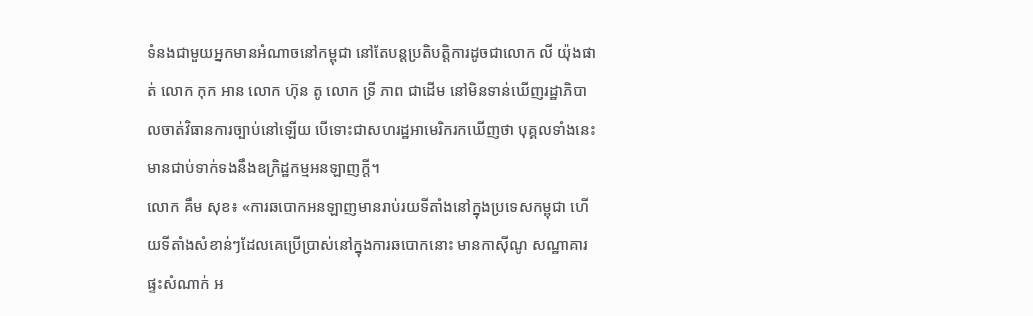ទំនងជាមួយអ្នកមានអំណាចនៅកម្ពុជា នៅតែបន្តប្រតិបត្តិការដូចជាលោក លី យ៉ុងផាត់ លោក កុក អាន លោក ហ៊ុន តូ លោក ទ្រី ភាព ជាដើម នៅមិនទាន់ឃើញរដ្ឋាភិបាលចាត់វិធានការច្បាប់នៅឡើយ បើទោះជាសហរដ្ឋអាមេរិករកឃើញថា បុគ្គលទាំងនេះមានជាប់ទាក់ទងនឹងឧក្រិដ្ឋកម្មអនឡាញក្តី។
លោក គឹម សុខ៖ «ការឆបោកអនឡាញមានរាប់រយទីតាំងនៅក្នុងប្រទេសកម្ពុជា ហើយទីតាំងសំខាន់ៗដែលគេប្រើប្រាស់នៅក្នុងការឆបោកនោះ មានកាស៊ីណូ សណ្ឋាគារ ផ្ទះសំណាក់ អ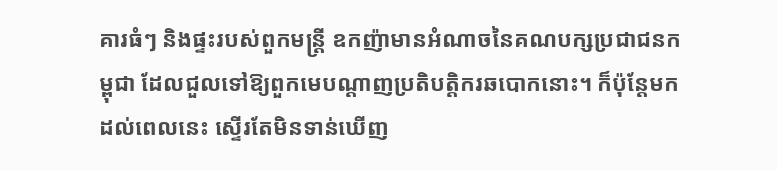គារធំៗ និងផ្ទះរបស់ពួកមន្ត្រី ឧកញ៉ាមានអំណាចនៃគណបក្សប្រជាជនកម្ពុជា ដែលជួលទៅឱ្យពួកមេបណ្ដាញប្រតិបត្តិករឆបោកនោះ។ ក៏ប៉ុន្តែមកដល់ពេលនេះ ស្ទើរតែមិនទាន់ឃើញ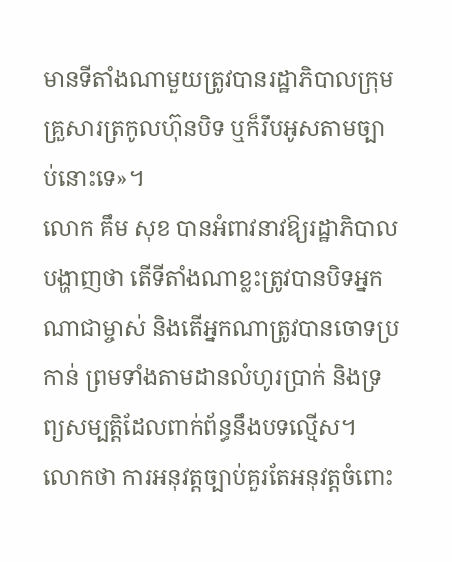មានទីតាំងណាមួយត្រូវបានរដ្ឋាភិបាលក្រុមគ្រួសារត្រកូលហ៊ុនបិទ ឬក៏រឹបអូសតាមច្បាប់នោះទេ»។
លោក គឹម សុខ បានអំពាវនាវឱ្យរដ្ឋាភិបាលបង្ហាញថា តើទីតាំងណាខ្លះត្រូវបានបិទអ្នកណាជាម្ចាស់ និងតើអ្នកណាត្រូវបានចោទប្រកាន់ ព្រមទាំងតាមដានលំហូរប្រាក់ និងទ្រព្យសម្បត្តិដែលពាក់ព័ន្ធនឹងបទល្មើស។ លោកថា ការអនុវត្តច្បាប់គួរតែអនុវត្តចំពោះ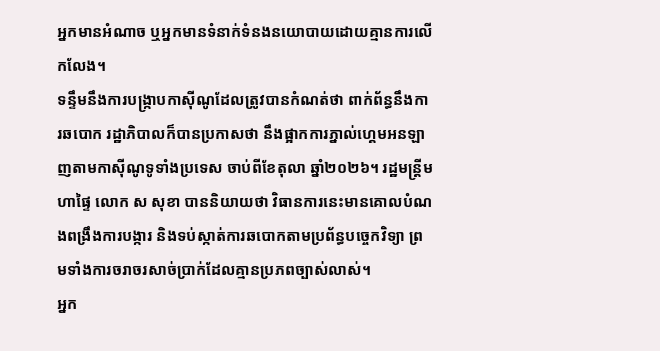អ្នកមានអំណាច ឬអ្នកមានទំនាក់ទំនងនយោបាយដោយគ្មានការលើកលែង។
ទន្ទឹមនឹងការបង្ក្រាបកាស៊ីណូដែលត្រូវបានកំណត់ថា ពាក់ព័ន្ធនឹងការឆបោក រដ្ឋាភិបាលក៏បានប្រកាសថា នឹងផ្អាកការភ្នាល់ហ្គេមអនឡាញតាមកាស៊ីណូទូទាំងប្រទេស ចាប់ពីខែតុលា ឆ្នាំ២០២៦។ រដ្ឋមន្ត្រីមហាផ្ទៃ លោក ស សុខា បាននិយាយថា វិធានការនេះមានគោលបំណងពង្រឹងការបង្ការ និងទប់ស្កាត់ការឆបោកតាមប្រព័ន្ធបច្ចេកវិទ្យា ព្រមទាំងការចរាចរសាច់ប្រាក់ដែលគ្មានប្រភពច្បាស់លាស់។
អ្នក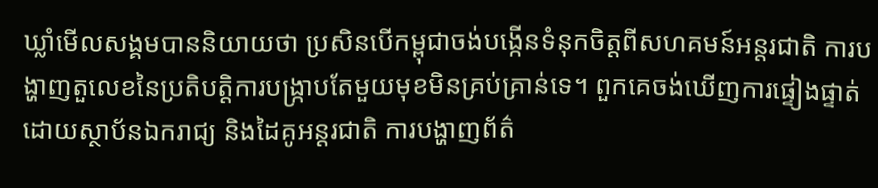ឃ្លាំមើលសង្គមបាននិយាយថា ប្រសិនបើកម្ពុជាចង់បង្កើនទំនុកចិត្តពីសហគមន៍អន្តរជាតិ ការបង្ហាញតួលេខនៃប្រតិបត្តិការបង្ក្រាបតែមួយមុខមិនគ្រប់គ្រាន់ទេ។ ពួកគេចង់ឃើញការផ្ទៀងផ្ទាត់ដោយស្ថាប័នឯករាជ្យ និងដៃគូអន្តរជាតិ ការបង្ហាញព័ត៌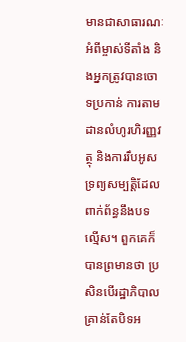មានជាសាធារណៈអំពីម្ចាស់ទីតាំង និងអ្នកត្រូវបានចោទប្រកាន់ ការតាមដានលំហូរហិរញ្ញវត្ថុ និងការរឹបអូសទ្រព្យសម្បត្តិដែលពាក់ព័ន្ធនឹងបទល្មើស។ ពួកគេក៏បានព្រមានថា ប្រសិនបើរដ្ឋាភិបាលគ្រាន់តែបិទអ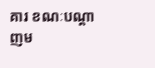គារ ខណៈបណ្ដាញម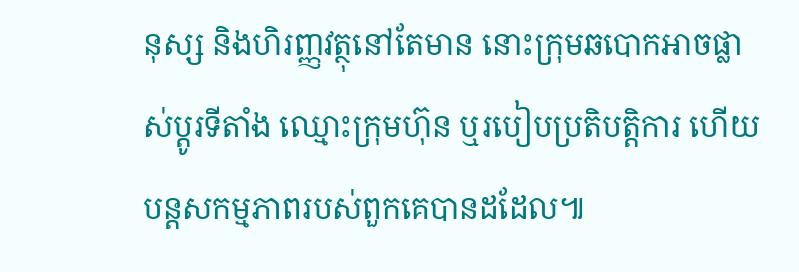នុស្ស និងហិរញ្ញវត្ថុនៅតែមាន នោះក្រុមឆបោកអាចផ្លាស់ប្ដូរទីតាំង ឈ្មោះក្រុមហ៊ុន ឬរបៀបប្រតិបត្តិការ ហើយបន្តសកម្មភាពរបស់ពួកគេបានដដែល៕